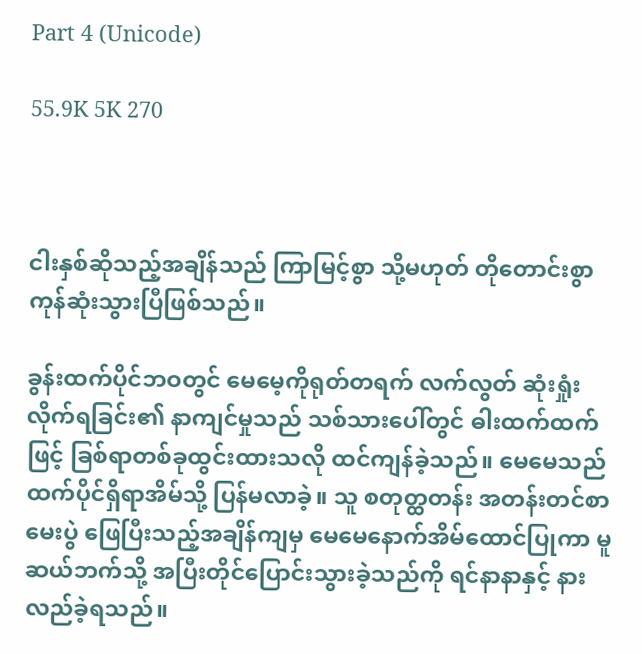Part 4 (Unicode)

55.9K 5K 270



ငါးနှစ်ဆိုသည့်အချိန်သည် ကြာမြင့်စွာ သို့မဟုတ် တိုတောင်းစွာကုန်ဆုံးသွားပြီဖြစ်သည်။

ခွန်းထက်ပိုင်ဘဝတွင် မေမေ့ကိုရုတ်တရက် လက်လွတ် ဆုံးရှုံးလိုက်ရခြင်း၏ နာကျင်မှုသည် သစ်သားပေါ်တွင် ဓါးထက်ထက်ဖြင့် ခြစ်ရာတစ်ခုထွင်းထားသလို ထင်ကျန်ခဲ့သည်။ မေမေသည် ထက်ပိုင်ရှိရာအိမ်သို့ ပြန်မလာခဲ့။ သူ စတုတ္ထတန်း အတန်းတင်စာမေးပွဲ ဖြေပြီးသည့်အချိန်ကျမှ မေမေနောက်အိမ်ထောင်ပြုကာ မူဆယ်ဘက်သို့ အပြီးတိုင်ပြောင်းသွားခဲ့သည်ကို ရင်နာနာနှင့် နားလည်ခဲ့ရသည်။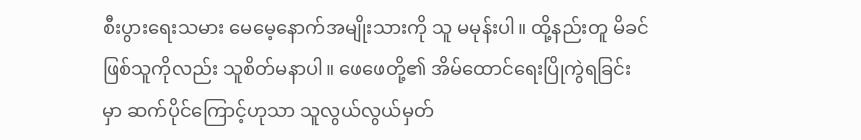စီးပွားရေးသမား မေမေ့နောက်အမျိုးသားကို သူ မမုန်းပါ။ ထို့နည်းတူ မိခင်ဖြစ်သူကိုလည်း သူစိတ်မနာပါ။ ဖေဖေတို့၏ အိမ်ထောင်ရေးပြိုကွဲရခြင်းမှာ ဆက်ပိုင်ကြောင့်ဟုသာ သူလွယ်လွယ်မှတ်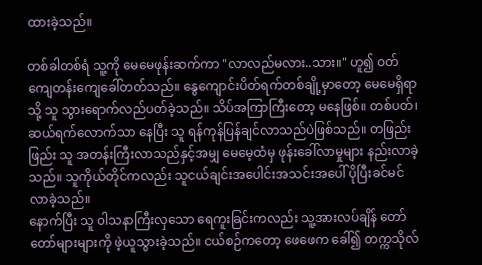ထားခဲ့သည်။

တစ်ခါတစ်ရံ သူ့ကို မေမေဖုန်းဆက်ကာ "လာလည်မလား..သား။" ဟူ၍ ဝတ်ကျေတန်းကျေခေါ်တတ်သည်။ နွေကျောင်းပိတ်ရက်တစ်ချို့မှာတော့ မေမေရှိရာသို့ သူ သွားရောက်လည်ပတ်ခဲ့သည်။ သိပ်အကြာကြီးတော့ မနေဖြစ်။ တစ်ပတ်၊ ဆယ်ရက်လောက်သာ နေပြီး သူ ရန်ကုန်ပြန်ချင်လာသည်ပဲဖြစ်သည်။ တဖြည်းဖြည်း သူ အတန်းကြီးလာသည်နှင့်အမျှ မေမေ့ထံမှ ဖုန်းခေါ်လာမှုများ နည်းလာခဲ့သည်။ သူကိုယ်တိုင်ကလည်း သူငယ်ချင်းအပေါင်းအသင်းအပေါ် ပိုပြီးခင်မင်လာခဲ့သည်။
နောက်ပြီး သူ ၀ါသနာကြီးလှသော ရေကူးခြင်းကလည်း သူ့အားလပ်ချိန် တော်တော်များများကို ဖဲ့ယူသွားခဲ့သည်။ ငယ်စဉ်ကတော့ ဖေဖေက ခေါ်၍ တက္ကသိုလ်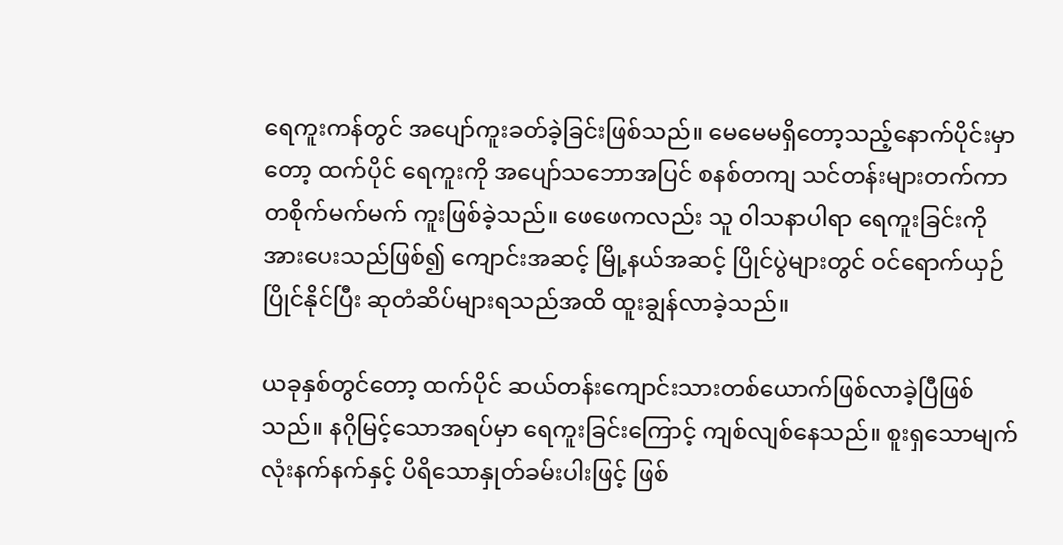ရေကူးကန်တွင် အပျော်ကူးခတ်ခဲ့ခြင်းဖြစ်သည်။ မေမေမရှိတော့သည့်နောက်ပိုင်းမှာတော့ ထက်ပိုင် ရေကူးကို အပျော်သဘောအပြင် စနစ်တကျ သင်တန်းများတက်ကာ တစိုက်မက်မက် ကူးဖြစ်ခဲ့သည်။ ဖေဖေကလည်း သူ ၀ါသနာပါရာ ရေကူးခြင်းကို အားပေးသည်ဖြစ်၍ ကျောင်းအဆင့် မြို့နယ်အဆင့် ပြိုင်ပွဲများတွင် ဝင်ရောက်ယှဉ်ပြိုင်နိုင်ပြီး ဆုတံဆိပ်များရသည်အထိ ထူးချွန်လာခဲ့သည်။

ယခုနှစ်တွင်တော့ ထက်ပိုင် ဆယ်တန်းကျောင်းသားတစ်ယောက်ဖြစ်လာခဲ့ပြီဖြစ်သည်။ နဂိုမြင့်သောအရပ်မှာ ရေကူးခြင်းကြောင့် ကျစ်လျစ်နေသည်။ စူးရှသောမျက်လုံးနက်နက်နှင့် ပိရိသောနှုတ်ခမ်းပါးဖြင့် ဖြစ်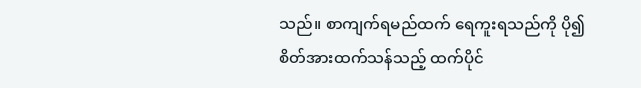သည်။ စာကျက်ရမည်ထက် ရေကူးရသည်ကို ပို၍ စိတ်အားထက်သန်သည့် ထက်ပိုင်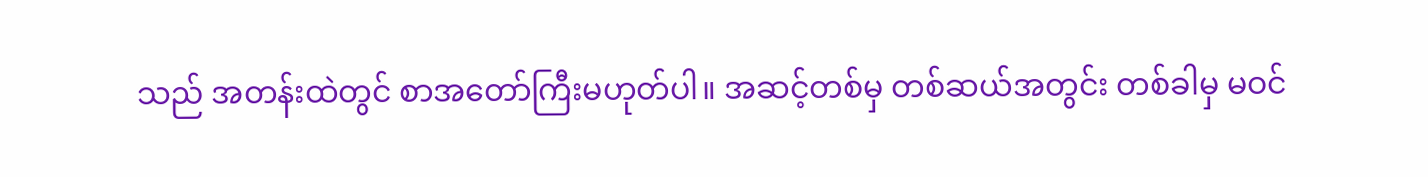သည် အတန်းထဲတွင် စာအတော်ကြီးမဟုတ်ပါ။ အဆင့်တစ်မှ တစ်ဆယ်အတွင်း တစ်ခါမှ မဝင်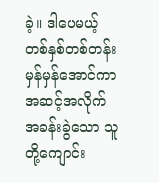ခဲ့။ ဒါပေမယ့် တစ်နှစ်တစ်တန်း မှန်မှန်အောင်ကာ အဆင့်အလိုက် အခန်းခွဲသော သူတို့ကျောင်း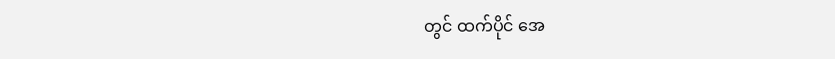တွင် ထက်ပိုင် အေ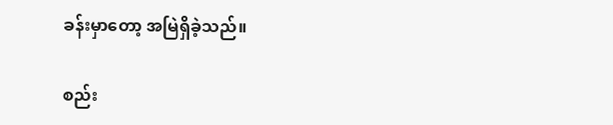ခန်းမှာတော့ အမြဲရှိခဲ့သည်။

စည်း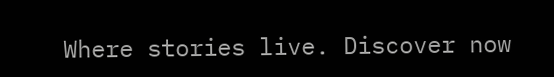Where stories live. Discover now